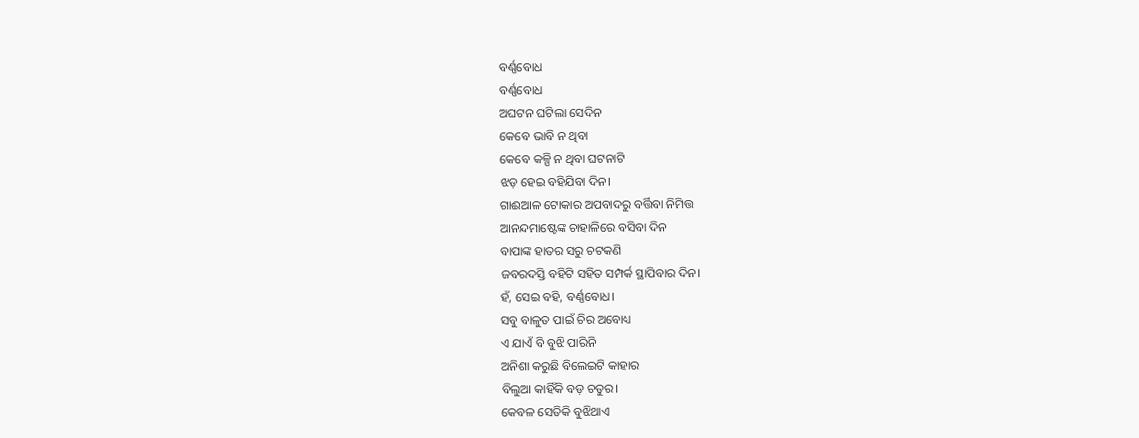ବର୍ଣ୍ଣବୋଧ
ବର୍ଣ୍ଣବୋଧ
ଅଘଟନ ଘଟିଲା ସେଦିନ
କେବେ ଭାବି ନ ଥିବା
କେବେ କଳ୍ପି ନ ଥିବା ଘଟନାଟି
ଝଡ଼ ହେଇ ବହିଯିବା ଦିନ।
ଗାଈଆଳ ଟୋକାର ଅପବାଦରୁ ବର୍ତ୍ତିବା ନିମିତ୍ତ
ଆନନ୍ଦମାଷ୍ଟେଙ୍କ ଚାହାଳିରେ ବସିବା ଦିନ
ବାପାଙ୍କ ହାତର ସରୁ ଚଟକଣି
ଜବରଦସ୍ତି ବହିଟି ସହିତ ସମ୍ପର୍କ ସ୍ଥାପିବାର ଦିନ।
ହଁ, ସେଇ ବହି, ବର୍ଣ୍ଣବୋଧ।
ସବୁ ବାଳୁତ ପାଇଁ ଚିର ଅବୋଧ୍ୟ
ଏ ଯାଏଁ ବି ବୁଝି ପାରିନି
ଅନିଶା କରୁଛି ବିଲେଇଟି କାହାର
ବିଲୁଆ କାହିଁକି ବଡ଼ ଚତୁର।
କେବଳ ସେତିକି ବୁଝିଥାଏ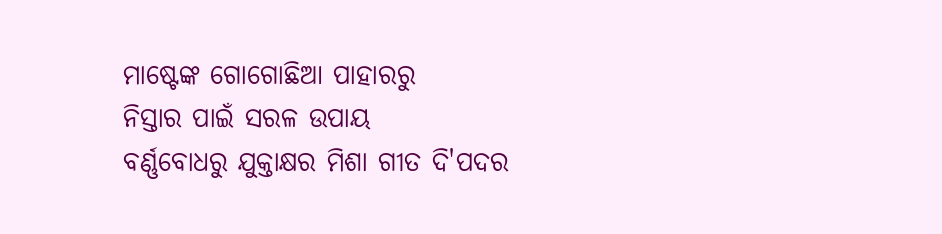ମାଷ୍ଟେଙ୍କ ଗୋଗୋଛିଆ ପାହାରରୁ
ନିସ୍ତାର ପାଇଁ ସରଳ ଉପାୟ
ବର୍ଣ୍ଣବୋଧରୁ ଯୁକ୍ତାକ୍ଷର ମିଶା ଗୀତ ଦି'ପଦର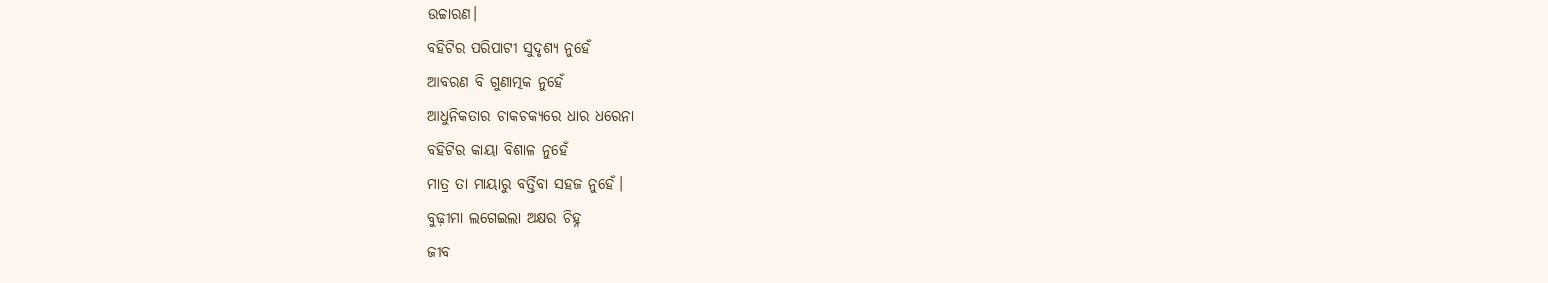ଉଚ୍ଚାରଣ।
ବହିଟିର ପରିପାଟୀ ସୁଦୃଶ୍ୟ ନୁହେଁ
ଆବରଣ ବି ଗୁଣାତ୍ମକ ନୁହେଁ
ଆଧୁନିକତାର ଚାକଚକ୍ୟରେ ଧାର ଧରେନା
ବହିଟିର କାୟା ବିଶାଳ ନୁହେଁ
ମାତ୍ର ତା ମାୟାରୁ ବର୍ତ୍ତିବା ସହଜ ନୁହେଁ।
ବୁଢ଼ୀମା ଲଗେଇଲା ଅକ୍ଷର ଚିହ୍ନ
ଜୀବ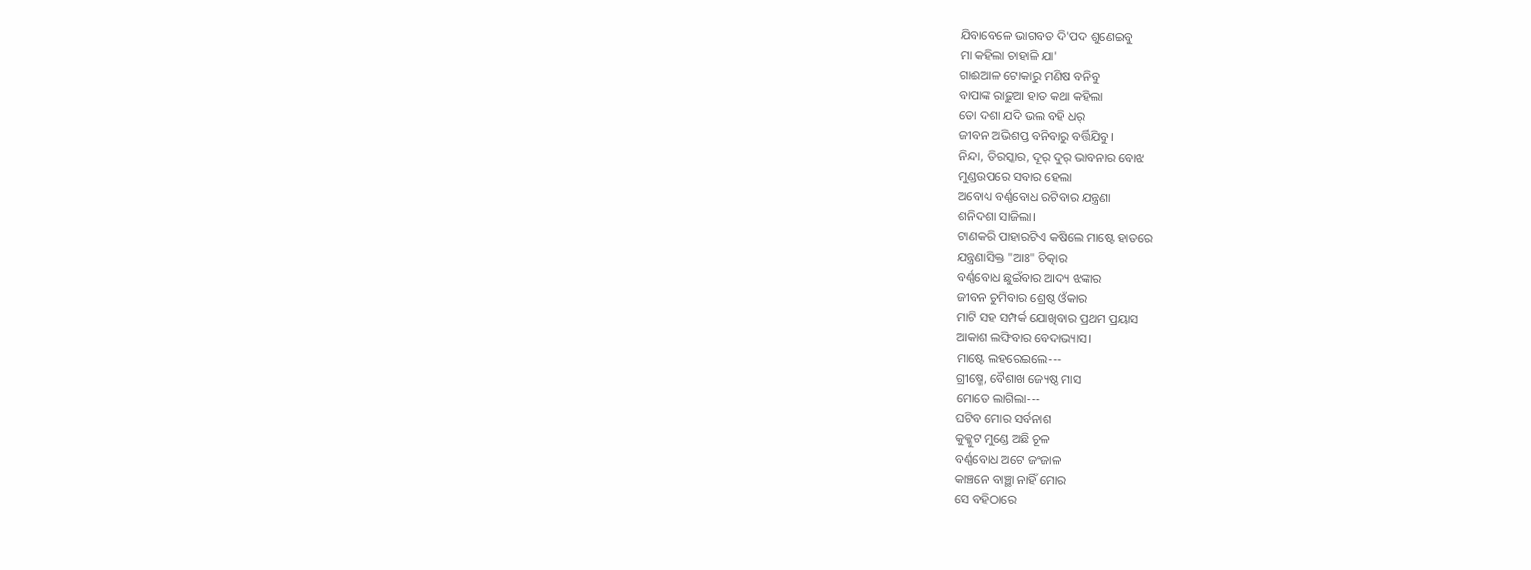ଯିବାବେଳେ ଭାଗବତ ଦି'ପଦ ଶୁଣେଇବୁ
ମା କହିଲା ଚାହାଳି ଯା'
ଗାଈଆଳ ଟୋକାରୁ ମଣିଷ ବନିବୁ
ବାପାଙ୍କ ରାଢ଼ୁଆ ହାତ କଥା କହିଲା
ତୋ ଦଶା ଯଦି ଭଲ ବହି ଧର୍
ଜୀବନ ଅଭିଶପ୍ତ ବନିବାରୁ ବର୍ତ୍ତିଯିବୁ।
ନିନ୍ଦା, ତିରସ୍କାର, ଦୂର୍ ଦୁର୍ ଭାବନାର ବୋଝ
ମୁଣ୍ଡଉପରେ ସବାର ହେଲା
ଅବୋଧ୍ୟ ବର୍ଣ୍ଣବୋଧ ରଟିବାର ଯନ୍ତ୍ରଣା
ଶନିଦଶା ସାଜିଲା।
ଟାଣକରି ପାହାରଟିଏ କଷିଲେ ମାଷ୍ଟେ ହାତରେ
ଯନ୍ତ୍ରଣାସିକ୍ତ "ଆଃ" ଚିତ୍କାର
ବର୍ଣ୍ଣବୋଧ ଛୁଇଁବାର ଆଦ୍ୟ ଝଙ୍କାର
ଜୀବନ ଚୁମିବାର ଶ୍ରେଷ୍ଠ ଓଁକାର
ମାଟି ସହ ସମ୍ପର୍କ ଯୋଖିବାର ପ୍ରଥମ ପ୍ରୟାସ
ଆକାଶ ଲଙ୍ଘିବାର ବେଦାଭ୍ୟାସ।
ମାଷ୍ଟେ ଲହରେଇଲେ---
ଗ୍ରୀଷ୍ମେ, ବୈଶାଖ ଜ୍ୟେଷ୍ଠ ମାସ
ମୋତେ ଲାଗିଲା---
ଘଟିବ ମୋର ସର୍ବନାଶ
କୁକ୍କୁଟ ମୁଣ୍ଡେ ଅଛି ଚୂଳ
ବର୍ଣ୍ଣବୋଧ ଅଟେ ଜଂଜାଳ
କାଞ୍ଚନେ ବାଞ୍ଛା ନାହିଁ ମୋର
ସେ ବହିଠାରେ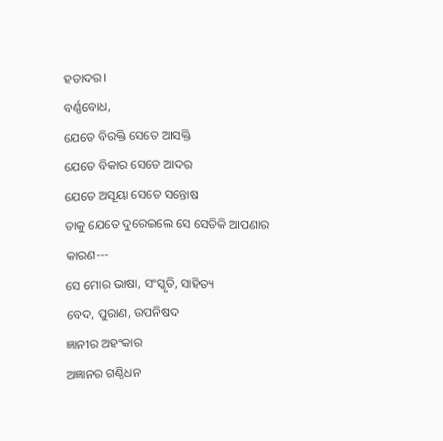ହତାଦର।
ବର୍ଣ୍ଣବୋଧ,
ଯେତେ ବିରକ୍ତି ସେତେ ଆସକ୍ତି
ଯେତେ ବିକାର ସେତେ ଆଦର
ଯେତେ ଅସୂୟା ସେତେ ସନ୍ତୋଷ
ତାକୁ ଯେତେ ଦୁରେଇଲେ ସେ ସେତିକି ଆପଣାର
କାରଣ---
ସେ ମୋର ଭାଷା, ସଂସ୍କୃତି, ସାହିତ୍ୟ
ବେଦ, ପୁରାଣ, ଉପନିଷଦ
ଜ୍ଞାନୀର ଅହଂକାର
ଅଜ୍ଞାନର ଗଣ୍ଠିଧନ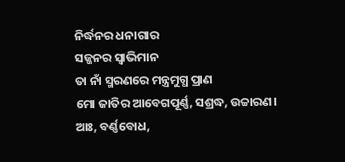ନିର୍ଦ୍ଧନର ଧନାଗାର
ସଜ୍ଜନର ସ୍ୱାଭିମାନ
ତା ନାଁ ସ୍ମରଣରେ ମନ୍ତ୍ରମୁଗ୍ଧ ପ୍ରାଣ
ମୋ ଜାତିର ଆବେଗପୂର୍ଣ୍ଣ, ସଶ୍ରଦ୍ଧ, ଉଚ୍ଚାରଣ।
ଆଃ, ବର୍ଣ୍ଣବୋଧ,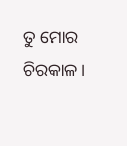ତୁ ମୋର ଚିରକାଳ।